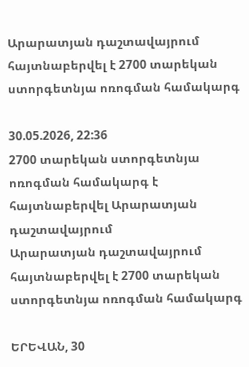Արարատյան դաշտավայրում հայտնաբերվել է 2700 տարեկան ստորգետնյա ոռոգման համակարգ

30.05.2026, 22:36
2700 տարեկան ստորգետնյա ոռոգման համակարգ է հայտնաբերվել Արարատյան դաշտավայրում
Արարատյան դաշտավայրում հայտնաբերվել է 2700 տարեկան ստորգետնյա ոռոգման համակարգ

ԵՐԵՎԱՆ, 30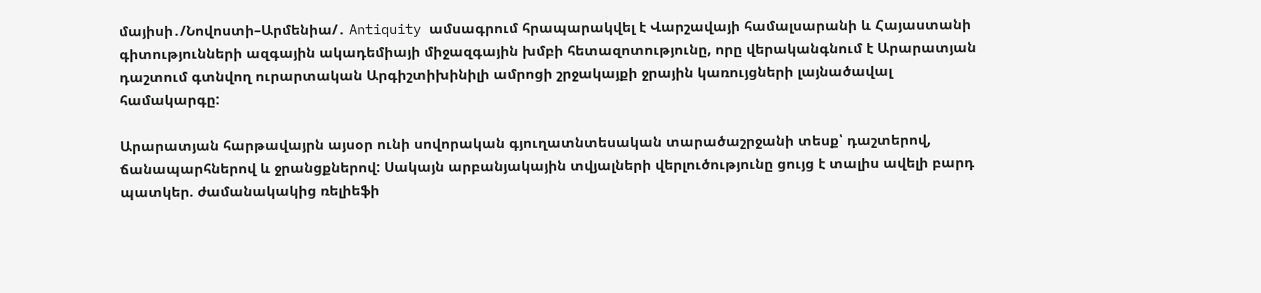մայիսի․/Նովոստի–Արմենիա/․ Antiquity ամսագրում հրապարակվել է Վարշավայի համալսարանի և Հայաստանի գիտությունների ազգային ակադեմիայի միջազգային խմբի հետազոտությունը, որը վերականգնում է Արարատյան դաշտում գտնվող ուրարտական Արգիշտիխինիլի ամրոցի շրջակայքի ջրային կառույցների լայնածավալ համակարգը:

Արարատյան հարթավայրն այսօր ունի սովորական գյուղատնտեսական տարածաշրջանի տեսք՝ դաշտերով, ճանապարհներով և ջրանցքներով: Սակայն արբանյակային տվյալների վերլուծությունը ցույց է տալիս ավելի բարդ պատկեր. ժամանակակից ռելիեֆի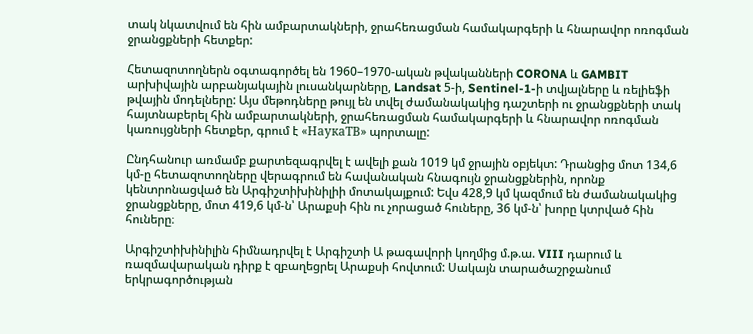տակ նկատվում են հին ամբարտակների, ջրահեռացման համակարգերի և հնարավոր ոռոգման ջրանցքների հետքեր:

Հետազոտողներն օգտագործել են 1960–1970-ական թվականների CORONA և GAMBIT արխիվային արբանյակային լուսանկարները, Landsat 5-ի, Sentinel-1-ի տվյալները և ռելիեֆի թվային մոդելները: Այս մեթոդները թույլ են տվել ժամանակակից դաշտերի ու ջրանցքների տակ հայտնաբերել հին ամբարտակների, ջրահեռացման համակարգերի և հնարավոր ոռոգման կառույցների հետքեր, գրում է «НаукаТВ» պորտալը:

Ընդհանուր առմամբ քարտեզագրվել է ավելի քան 1019 կմ ջրային օբյեկտ: Դրանցից մոտ 134,6 կմ-ը հետազոտողները վերագրում են հավանական հնագույն ջրանցքներին, որոնք կենտրոնացված են Արգիշտիխինիլիի մոտակայքում: Եվս 428,9 կմ կազմում են ժամանակակից ջրանցքները, մոտ 419,6 կմ-ն՝ Արաքսի հին ու չորացած հուները, 36 կմ-ն՝ խորը կտրված հին հուները։

Արգիշտիխինիլին հիմնադրվել է Արգիշտի Ա թագավորի կողմից մ.թ.ա. VIII դարում և ռազմավարական դիրք է զբաղեցրել Արաքսի հովտում: Սակայն տարածաշրջանում երկրագործության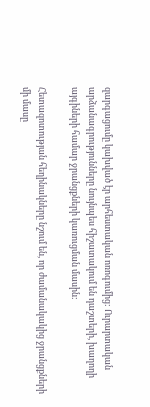զարգացումը կախված էր արհեստական ոռոգումից: Ուրարտական արձանագրությունները նույնպես հիշատակում են դաշտերի, խաղողի այգիների համար ջրանցքների կառուցման մասին:

Հետազոտության հեղինակները նշում են, որ ժամանակակից ջրանցքների մի մասը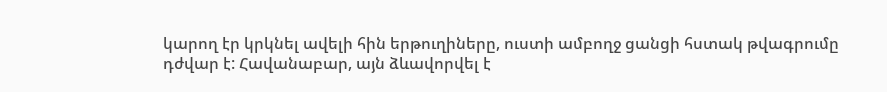կարող էր կրկնել ավելի հին երթուղիները, ուստի ամբողջ ցանցի հստակ թվագրումը դժվար է: Հավանաբար, այն ձևավորվել է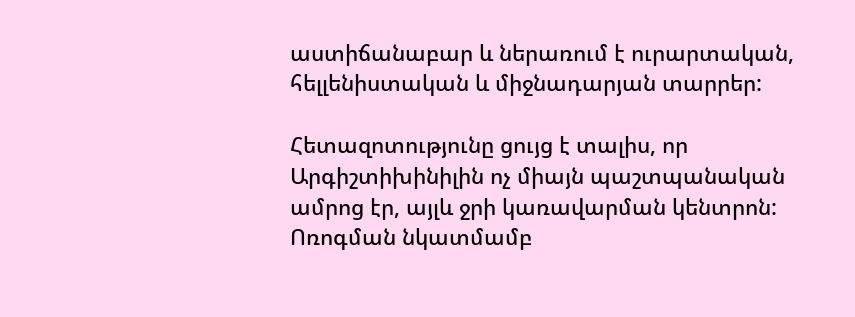աստիճանաբար և ներառում է ուրարտական, հելլենիստական և միջնադարյան տարրեր:

Հետազոտությունը ցույց է տալիս, որ Արգիշտիխինիլին ոչ միայն պաշտպանական ամրոց էր, այլև ջրի կառավարման կենտրոն: Ոռոգման նկատմամբ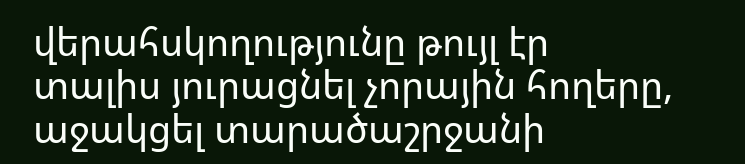վերահսկողությունը թույլ էր տալիս յուրացնել չորային հողերը, աջակցել տարածաշրջանի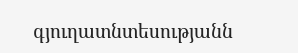գյուղատնտեսությանն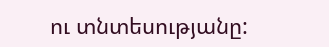ու տնտեսությանը: